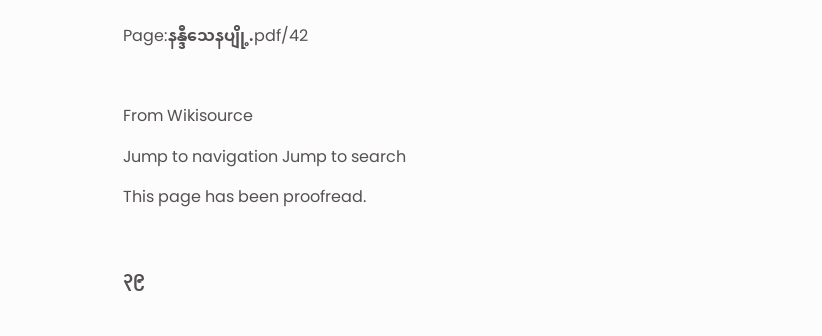Page:နန္ဒီသေနပျို့.pdf/42

From Wikisource
Jump to navigation Jump to search
This page has been proofread.

၃၉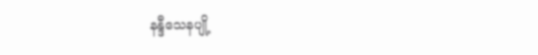နန္ဒီသေနပျို့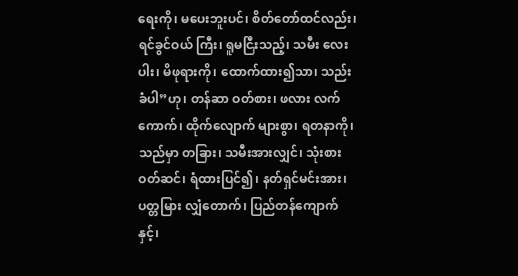ရေးကို၊ မပေးဘူးပင်၊ စိတ်တော်ထင်လည်း၊ ရင်ခွင်ဝယ် ကြီး၊ ရူမငြီးသည့်၊ သမီး လေးပါး၊ မိဖုရားကို၊ ထောက်ထား၍သာ၊ သည်းခံပါ”ဟု၊ တန်ဆာ ဝတ်စား၊ ဖလား လက်ကောက်၊ ထိုက်လျောက် များစွာ၊ ရတနာကို၊ သည်မှာ တခြား၊ သမီးအားလျှင်၊ သုံးစား ဝတ်ဆင်၊ ရံထားပြင်၍၊ နတ်ရှင်မင်းအား၊ ပတ္တမြား လျှံတောက်၊ ပြည်တန်ကျောက်နှင့်၊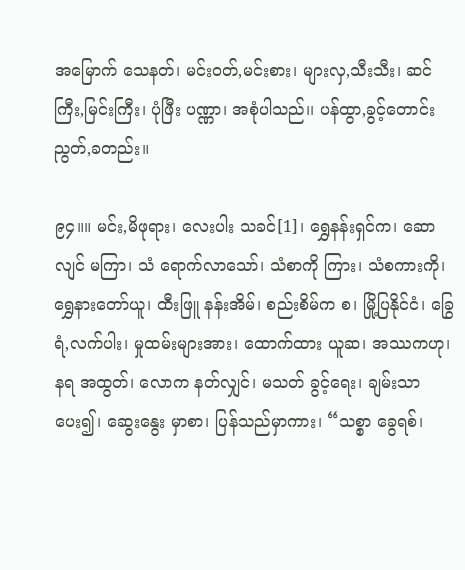အမြောက် သေနတ်၊ မင်းဝတ်,မင်းစား၊ များလှ,သီးသီး၊ ဆင်ကြီး,မြင်းကြီး၊ ပုံဖြီး ပဏ္ဏာ၊ အစုံပါသည်၊၊ ပန်ထွာ,ခွင့်တောင်း ညွတ်,ခတည်း။

၉၄။။ မင်း,မိဖုရား၊ လေးပါး သခင်[1]၊ ရွှေနန်းရှင်က၊ ဆောလျင် မကြာ၊ သံ ရောက်လာသော်၊ သံစာကို ကြား၊ သံစကားကို၊ ရွှေနားတော်ယူ၊ ထီးဖြူ နန်းအိမ်၊ စည်းစိမ်က စ၊ မြို့ပြနိုင်ငံ၊ ခြွေရံ,လက်ပါး၊ မှုထမ်းများအား၊ ထောက်ထား ယူဆ၊ အဿကဟု၊ နရ အထွတ်၊ လောက နတ်လျှင်၊ မသတ် ခွင့်ရေး၊ ချမ်းသာ ပေး၍၊ ဆွေးနွေး မှာစာ၊ ပြန်သည်မှာကား၊ “သစ္စာ ခွေရစ်၊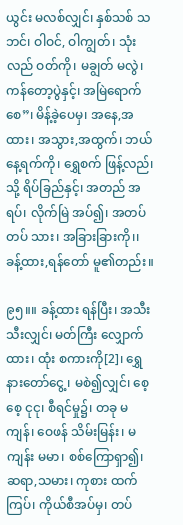ယွင်း မလစ်လျှင်၊ နှစ်သစ် သဘင်၊ ဝါဝင်, ဝါကျွတ်၊ သုံးလည် ဝတ်ကို၊ မချွတ် မလွဲ၊ ကန်တော့ပွဲနှင့်၊ အမြဲရောက်စေ”၊ မိန့်ခဲ့ပေမှ၊ အနေ,အထား၊ အသွား,အထွက်၊ ဘယ် နေ့ရက်ကို၊ ရွှေစက် ဖြန့်လည်၊ သို့ ရိပ်ခြည်နှင့်၊ အတည် အရပ်၊ လိုက်မြဲ အပ်၍၊ အတပ်တပ် သား၊ အခြားခြားကို၊၊ ခန့်ထား,ရန်တော် မူ၏တည်း။

၉၅။။ ခန့်ထား ရန်ပြီး၊ အသီးသီးလျှင်၊ မတ်ကြီး လျှောက်ထား၊ ထုံး စကားကို[2]၊ ရွှေနားတော်ငွေ့၊ မစဲ၍လျှင်၊ စေ့စေ့ ငုငု၊ စီရင်မှု၌၊ တခု မကျန်၊ ဝေဖန် သိမ်းမြန်း၊ မကျန်း မမာ၊ စစ်ကြောရှာ၍၊ ဆရာ,သမား၊ ကုစား ထက်ကြပ်၊ ကိုယ်စီအပ်မှ၊ တပ်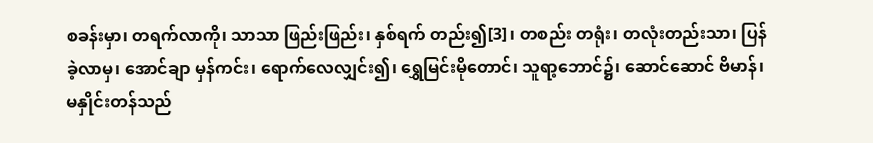စခန်းမှာ၊ တရက်လာကို၊ သာသာ ဖြည်းဖြည်း၊ နှစ်ရက် တည်း၍[3]၊ တစည်း တရုံး၊ တလုံးတည်းသာ၊ ပြန်ခဲ့လာမှ၊ အောင်ချာ မှန်ကင်း၊ ရောက်လေလျှင်း၍၊ ရွှေမြင်းမိုတောင်၊ သူရာ့ဘောင်၌၊ ဆောင်ဆောင် ဗိမာန်၊ မနှိုင်းတန်သည်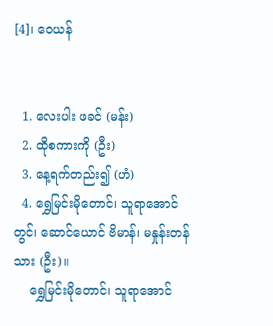[4]၊ ဝေယန်


  1. လေးပါး ဖခင် (မန်း)
  2. ထိုစကားကို (ဦး)
  3. နေ့ရက်တည်း၍ (ဟံ)
  4. ရွှေမြင်းမိုတောင်၊ သူရာအောင်တွင်၊ ဆောင်ယောင် ဗိမာန်၊ မနှုန်းတန်သား (ဦး)။
    ရွှေမြင်းမိုတောင်၊ သူရာအောင်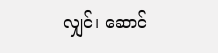လျှင်၊ ဆောင်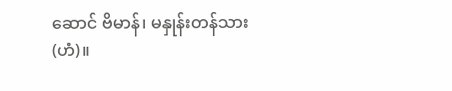ဆောင် ဗိမာန်၊ မနှုန်းတန်သား (ဟံ)။